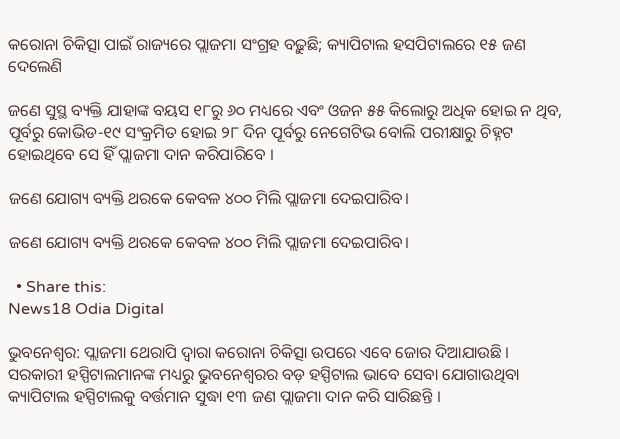କରୋନା ଚିକିତ୍ସା ପାଇଁ ରାଜ୍ୟରେ ପ୍ଲାଜମା ସଂଗ୍ରହ ବଢ଼ୁଛି; କ୍ୟାପିଟାଲ ହସପିଟାଲରେ ୧୫ ଜଣ ଦେଲେଣି

ଜଣେ ସୁସ୍ଥ ବ୍ୟକ୍ତି ଯାହାଙ୍କ ବୟସ ୧୮ରୁ ୬୦ ମଧ୍ୟରେ ଏବଂ ଓଜନ ୫୫ କିଲୋରୁ ଅଧିକ ହୋଇ ନ ଥିବ, ପୂର୍ବରୁ କୋଭିଡ-୧୯ ସଂକ୍ରମିତ ହୋଇ ୨୮ ଦିନ ପୂର୍ବରୁ ନେଗେଟିଭ ବୋଲି ପରୀକ୍ଷାରୁ ଚିହ୍ନଟ ହୋଇଥିବେ ସେ ହିଁ ପ୍ଲାଜମା ଦାନ କରିପାରିବେ ।

ଜଣେ ଯୋଗ୍ୟ ବ୍ୟକ୍ତି ଥରକେ କେବଳ ୪୦୦ ମିଲି ପ୍ଲାଜମା ଦେଇପାରିବ।

ଜଣେ ଯୋଗ୍ୟ ବ୍ୟକ୍ତି ଥରକେ କେବଳ ୪୦୦ ମିଲି ପ୍ଲାଜମା ଦେଇପାରିବ।

  • Share this:
News18 Odia Digital

ଭୁବନେଶ୍ୱର: ପ୍ଲାଜମା ଥେରାପି ଦ୍ୱାରା କରୋନା ଚିକିତ୍ସା ଉପରେ ଏବେ ଜୋର ଦିଆଯାଉଛି । ସରକାରୀ ହସ୍ପିଟାଲମାନଙ୍କ ମଧ୍ୟରୁ ଭୁବନେଶ୍ୱରର ବଡ଼ ହସ୍ପିଟାଲ ଭାବେ ସେବା ଯୋଗାଉଥିବା କ୍ୟାପିଟାଲ ହସ୍ପିଟାଲକୁ ବର୍ତ୍ତମାନ ସୁଦ୍ଧା ୧୩ ଜଣ ପ୍ଲାଜମା ଦାନ କରି ସାରିଛନ୍ତି ।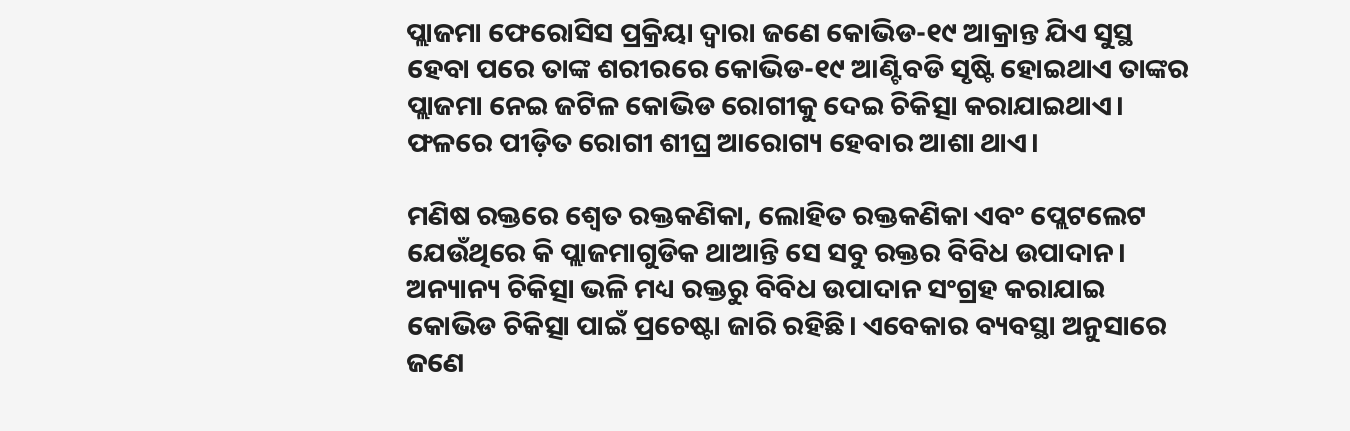ପ୍ଲାଜମା ଫେରୋସିସ ପ୍ରକ୍ରିୟା ଦ୍ୱାରା ଜଣେ କୋଭିଡ-୧୯ ଆକ୍ରାନ୍ତ ଯିଏ ସୁସ୍ଥ ହେବା ପରେ ତାଙ୍କ ଶରୀରରେ କୋଭିଡ-୧୯ ଆଣ୍ଟିବଡି ସୃଷ୍ଟି ହୋଇଥାଏ ତାଙ୍କର ପ୍ଲାଜମା ନେଇ ଜଟିଳ କୋଭିଡ ରୋଗୀକୁ ଦେଇ ଚିକିତ୍ସା କରାଯାଇଥାଏ। ଫଳରେ ପୀଡ଼ିତ ରୋଗୀ ଶୀଘ୍ର ଆରୋଗ୍ୟ ହେବାର ଆଶା ଥାଏ।

ମଣିଷ ରକ୍ତରେ ଶ୍ୱେତ ରକ୍ତକଣିକା, ଲୋହିତ ରକ୍ତକଣିକା ଏବଂ ପ୍ଲେଟଲେଟ ଯେଉଁଥିରେ କି ପ୍ଲାଜମାଗୁଡିକ ଥାଆନ୍ତି ସେ ସବୁ ରକ୍ତର ବିବିଧ ଉପାଦାନ। ଅନ୍ୟାନ୍ୟ ଚିକିତ୍ସା ଭଳି ମଧ୍ୟ ରକ୍ତରୁ ବିବିଧ ଉପାଦାନ ସଂଗ୍ରହ କରାଯାଇ କୋଭିଡ ଚିକିତ୍ସା ପାଇଁ ପ୍ରଚେଷ୍ଟା ଜାରି ରହିଛି। ଏବେକାର ବ୍ୟବସ୍ଥା ଅନୁସାରେ ଜଣେ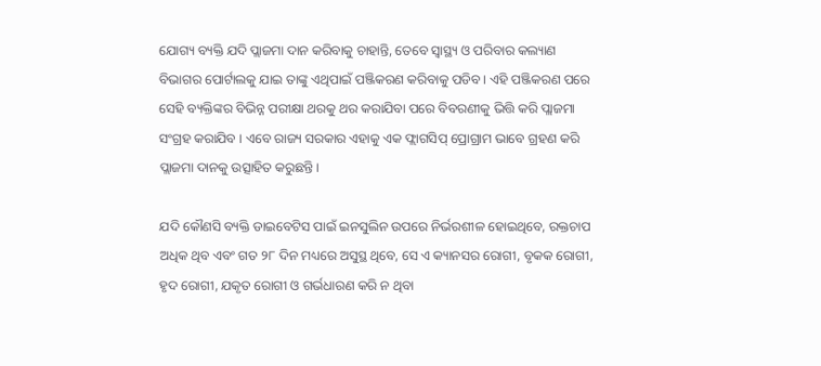ଯୋଗ୍ୟ ବ୍ୟକ୍ତି ଯଦି ପ୍ଲାଜମା ଦାନ କରିବାକୁ ଚାହାନ୍ତି, ତେବେ ସ୍ୱାସ୍ଥ୍ୟ ଓ ପରିବାର କଲ୍ୟାଣ ବିଭାଗର ପୋର୍ଟାଲକୁ ଯାଇ ତାଙ୍କୁ ଏଥିପାଇଁ ପଞ୍ଜିକରଣ କରିବାକୁ ପଡିବ। ଏହି ପଞ୍ଜିକରଣ ପରେ ସେହି ବ୍ୟକ୍ତିଙ୍କର ବିଭିନ୍ନ ପରୀକ୍ଷା ଥରକୁ ଥର କରାଯିବା ପରେ ବିବରଣୀକୁ ଭିତ୍ତି କରି ପ୍ଲାଜମା ସଂଗ୍ରହ କରାଯିବ । ଏବେ ରାଜ୍ୟ ସରକାର ଏହାକୁ ଏକ ଫ୍ଲାଗସିପ୍ ପ୍ରୋଗ୍ରାମ ଭାବେ ଗ୍ରହଣ କରି ପ୍ଲାଜମା ଦାନକୁ ଉତ୍ସାହିତ କରୁଛନ୍ତି।

ଯଦି କୌଣସି ବ୍ୟକ୍ତି ଡାଇବେଟିସ ପାଇଁ ଇନସୁଲିନ ଉପରେ ନିର୍ଭରଶୀଳ ହୋଇଥିବେ, ରକ୍ତଚାପ ଅଧିକ ଥିବ ଏବଂ ଗତ ୨୮ ଦିନ ମଧ୍ୟରେ ଅସୁସ୍ଥ ଥିବେ, ସେ ଏ କ୍ୟାନସର ରୋଗୀ, ବୃକକ ରୋଗୀ, ହୃଦ ରୋଗୀ, ଯକୃତ ରୋଗୀ ଓ ଗର୍ଭଧାରଣ କରି ନ ଥିବା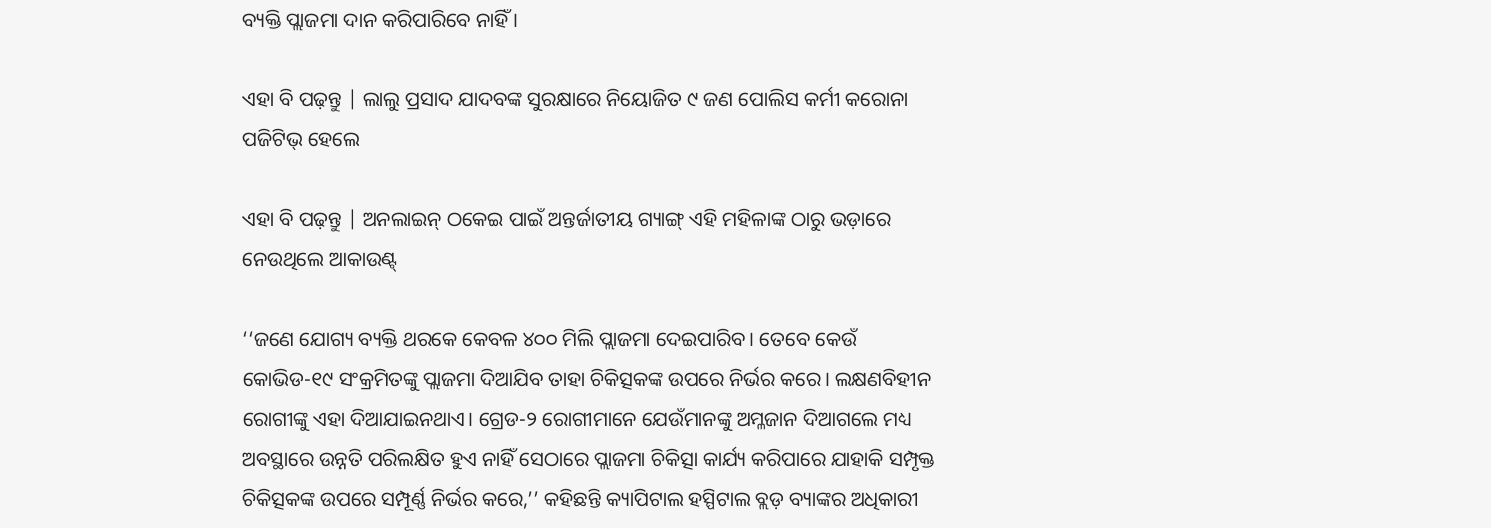ବ୍ୟକ୍ତି ପ୍ଲାଜମା ଦାନ କରିପାରିବେ ନାହିଁ ।

ଏହା ବି ପଢ଼ନ୍ତୁ | ଲାଲୁ ପ୍ରସାଦ ଯାଦବଙ୍କ ସୁରକ୍ଷାରେ ନିୟୋଜିତ ୯ ଜଣ ପୋଲିସ କର୍ମୀ କରୋନା ପଜିଟିଭ୍ ହେଲେ

ଏହା ବି ପଢ଼ନ୍ତୁ | ଅନଲାଇନ୍ ଠକେଇ ପାଇଁ ଅନ୍ତର୍ଜାତୀୟ ଗ୍ୟାଙ୍ଗ୍ ଏହି ମହିଳାଙ୍କ ଠାରୁ ଭଡ଼ାରେ ନେଉଥିଲେ ଆକାଉଣ୍ଟ୍

‘‘ଜଣେ ଯୋଗ୍ୟ ବ୍ୟକ୍ତି ଥରକେ କେବଳ ୪୦୦ ମିଲି ପ୍ଲାଜମା ଦେଇପାରିବ। ତେବେ କେଉଁ କୋଭିଡ-୧୯ ସଂକ୍ରମିତଙ୍କୁ ପ୍ଲାଜମା ଦିଆଯିବ ତାହା ଚିକିତ୍ସକଙ୍କ ଉପରେ ନିର୍ଭର କରେ। ଲକ୍ଷଣବିହୀନ ରୋଗୀଙ୍କୁ ଏହା ଦିଆଯାଇନଥାଏ। ଗ୍ରେଡ-୨ ରୋଗୀମାନେ ଯେଉଁମାନଙ୍କୁ ଅମ୍ଳଜାନ ଦିଆଗଲେ ମଧ୍ୟ ଅବସ୍ଥାରେ ଉନ୍ନତି ପରିଲକ୍ଷିତ ହୁଏ ନାହିଁ ସେଠାରେ ପ୍ଲାଜମା ଚିକିତ୍ସା କାର୍ଯ୍ୟ କରିପାରେ ଯାହାକି ସମ୍ପୃକ୍ତ ଚିକିତ୍ସକଙ୍କ ଉପରେ ସମ୍ପୂର୍ଣ୍ଣ ନିର୍ଭର କରେ,’’ କହିଛନ୍ତି କ୍ୟାପିଟାଲ ହସ୍ପିଟାଲ ବ୍ଲଡ଼ ବ୍ୟାଙ୍କର ଅଧିକାରୀ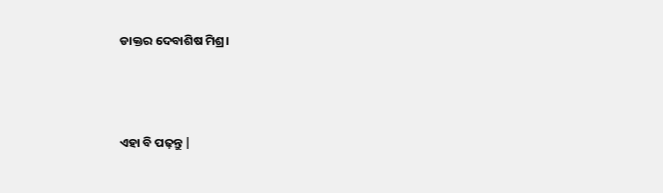ଡାକ୍ତର ଦେବାଶିଷ ମିଶ୍ର।



ଏହା ବି ପଢ଼ନ୍ତୁ |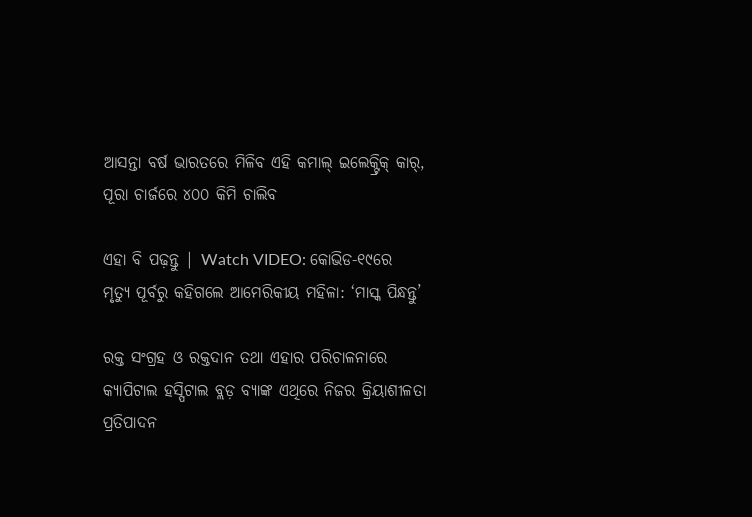ଆସନ୍ତା ବର୍ଷ ଭାରତରେ ମିଳିବ ଏହି କମାଲ୍ ଇଲେକ୍ଟ୍ରିକ୍ କାର୍, ପୂରା ଚାର୍ଜରେ ୪୦୦ କିମି ଚାଲିବ

ଏହା ବି ପଢ଼ନ୍ତୁ | Watch VIDEO: କୋଭିଡ-୧୯ରେ ମୃତ୍ୟୁ ପୂର୍ବରୁ କହିଗଲେ ଆମେରିକୀୟ ମହିଳା: ‘ମାସ୍କ ପିନ୍ଧନ୍ତୁ’

ରକ୍ତ ସଂଗ୍ରହ ଓ ରକ୍ତଦାନ ତଥା ଏହାର ପରିଚାଳନାରେ କ୍ୟାପିଟାଲ ହସ୍ପିଟାଲ ବ୍ଲଡ଼ ବ୍ୟାଙ୍କ ଏଥିରେ ନିଜର କ୍ରିୟାଶୀଳତା ପ୍ରତିପାଦନ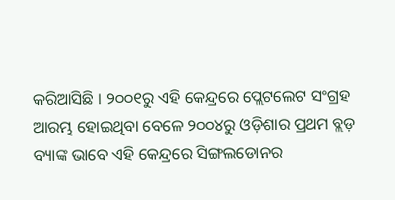କରିଆସିଛି । ୨୦୦୧ରୁ ଏହି କେନ୍ଦ୍ରରେ ପ୍ଲେଟଲେଟ ସଂଗ୍ରହ ଆରମ୍ଭ ହୋଇଥିବା ବେଳେ ୨୦୦୪ରୁ ଓଡ଼ିଶାର ପ୍ରଥମ ବ୍ଲଡ଼ ବ୍ୟାଙ୍କ ଭାବେ ଏହି କେନ୍ଦ୍ରରେ ସିଙ୍ଗଲଡୋନର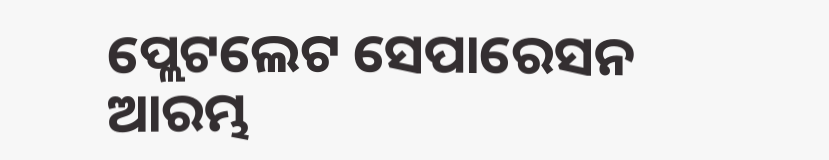ପ୍ଲେଟଲେଟ ସେପାରେସନ ଆରମ୍ଭ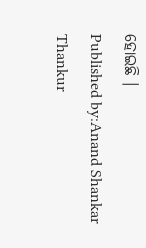ହୋଇଛି ।
Published by:Anand Shankar Thankur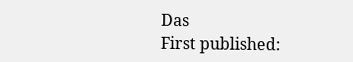Das
First published: